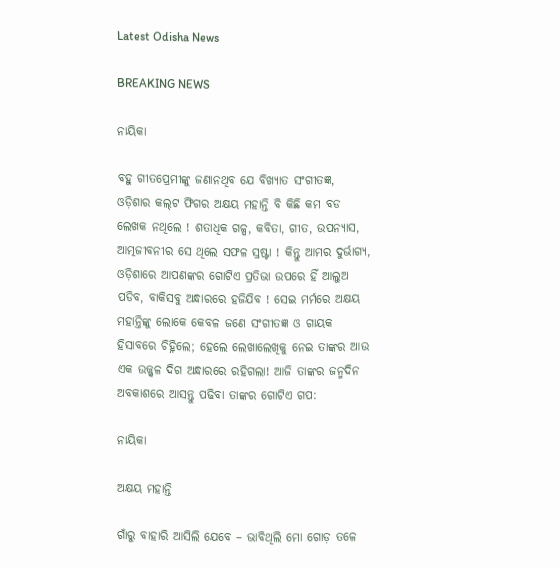Latest Odisha News

BREAKING NEWS

ନାୟିକା

ବହୁ ଗୀତପ୍ରେମୀଙ୍କୁ ଜଣାନଥିବ ଯେ ବିଖ୍ୟାତ ସଂଗୀତଜ୍ଞ, ଓଡ଼ିଶାର କଲ୍‍ଟ ଫିଗର ଅକ୍ଷୟ ମହାନ୍ତି ବି କିଛି କମ ବଡ ଲେଖକ ନଥିଲେ ! ଶତାଧିକ ଗଳ୍ପ, କବିତା, ଗୀତ, ଉପନ୍ୟାସ, ଆତ୍ମଜୀବନୀର ସେ ଥିଲେ ସଫଳ ସ୍ରଷ୍ଟା ! କିନ୍ତୁ ଆମର ଦୁର୍ଭାଗ୍ୟ, ଓଡ଼ିଶାରେ ଆପଣଙ୍କର ଗୋଟିଏ ପ୍ରତିଭା ଉପରେ ହିଁ ଆଲୁଅ ପଡିବ, ବାକିସବୁ ଅନ୍ଧାରରେ ହଜିଯିବ ! ସେଇ ମର୍ମରେ ଅକ୍ଷୟ ମହାନ୍ତିଙ୍କୁ ଲୋକେ କେବଳ ଜଣେ ସଂଗୀତଜ୍ଞ ଓ ଗାୟକ ହିସାବରେ ଚିହ୍ନିଲେ; ହେଲେ ଲେଖାଲେଖିକୁ ନେଇ ତାଙ୍କର ଆଉ ଏକ ଉଜ୍ଜ୍ଵଳ ଦିଗ ଅନ୍ଧାରରେ ରହିଗଲା! ଆଜି ତାଙ୍କର ଜନ୍ମଦିନ ଅବକାଶରେ ଆସନ୍ତୁ ପଢିବା ତାଙ୍କର ଗୋଟିଏ ଗପ:

ନାୟିକା

ଅକ୍ଷୟ ମହାନ୍ତି

ଗାଁରୁ ବାହାରି ଆସିଲି ଯେବେ – ଭାବିଥିଲି ମୋ ଗୋଡ଼ ତଳେ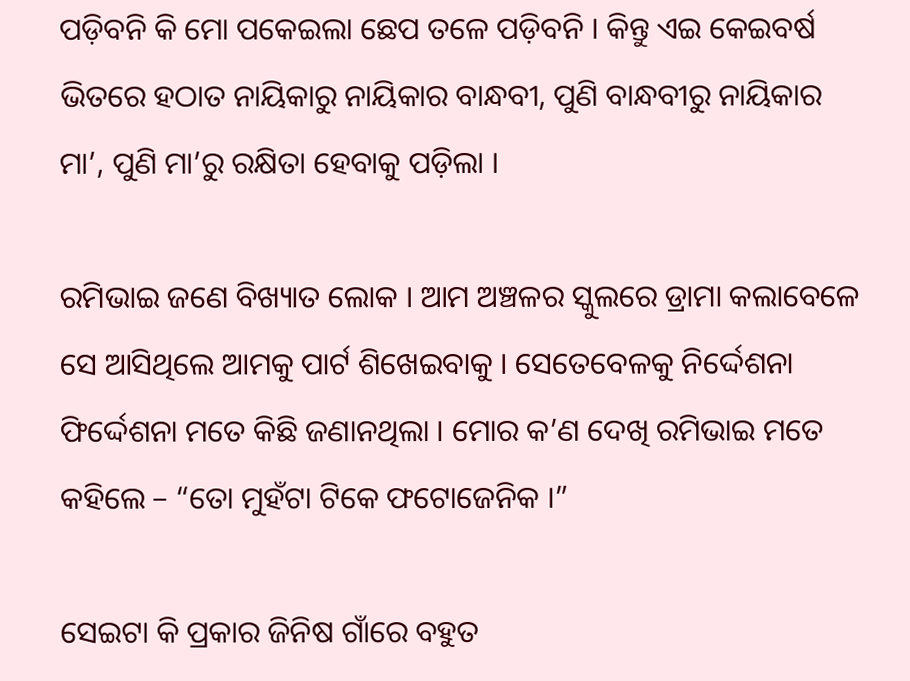ପଡ଼ିବନି କି ମୋ ପକେଇଲା ଛେପ ତଳେ ପଡ଼ିବନି । କିନ୍ତୁ ଏଇ କେଇବର୍ଷ ଭିତରେ ହଠାତ ନାୟିକାରୁ ନାୟିକାର ବାନ୍ଧବୀ, ପୁଣି ବାନ୍ଧବୀରୁ ନାୟିକାର ମା’, ପୁଣି ମା’ରୁ ରକ୍ଷିତା ହେବାକୁ ପଡ଼ିଲା ।

ରମିଭାଇ ଜଣେ ବିଖ୍ୟାତ ଲୋକ । ଆମ ଅଞ୍ଚଳର ସ୍କୁଲରେ ଡ୍ରାମା କଲାବେଳେ ସେ ଆସିଥିଲେ ଆମକୁ ପାର୍ଟ ଶିଖେଇବାକୁ । ସେତେବେଳକୁ ନିର୍ଦ୍ଦେଶନା ଫିର୍ଦ୍ଦେଶନା ମତେ କିଛି ଜଣାନଥିଲା । ମୋର କ’ଣ ଦେଖି ରମିଭାଇ ମତେ କହିଲେ – “ତୋ ମୁହଁଟା ଟିକେ ଫଟୋଜେନିକ ।”

ସେଇଟା କି ପ୍ରକାର ଜିନିଷ ଗାଁରେ ବହୁତ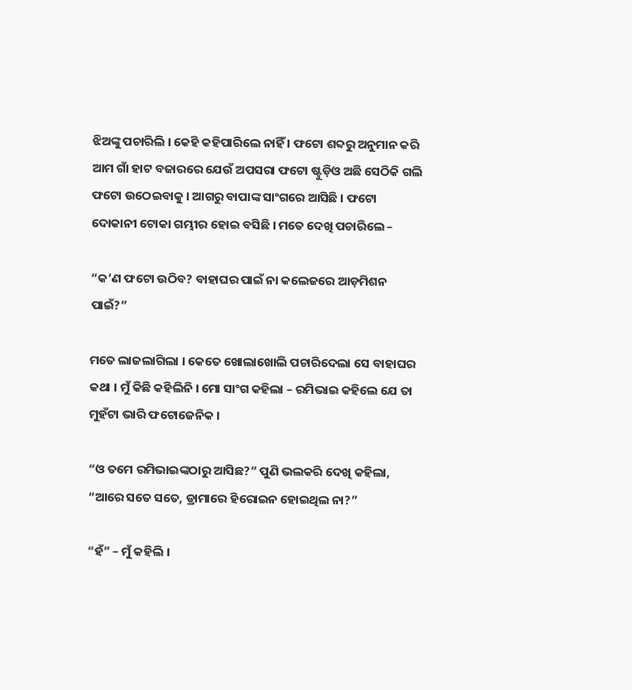ଝିଅଙ୍କୁ ପଚାରିଲି । କେହି କହିପାରିଲେ ନାହିଁ । ଫଟୋ ଶବ୍ଦରୁ ଅନୁମାନ କରି ଆମ ଗାଁ ହାଟ ବଜାରରେ ଯେଉଁ ଅପସରା ଫଟୋ ଷ୍ଟୁଡ଼ିଓ ଅଛି ସେଠିକି ଗଲି ଫଟୋ ଉଠେଇବାକୁ । ଆଗରୁ ବାପାଙ୍କ ସାଂଗରେ ଆସିଛି । ଫଟୋ ଦୋକାନୀ ଟୋକା ଗମ୍ଭୀର ହୋଇ ବସିଛି । ମତେ ଦେଖି ପଚାରିଲେ –

“କ’ଣ ଫଟୋ ଉଠିବ? ବାହାଘର ପାଇଁ ନା କଲେଜରେ ଆଡ଼ମିଶନ ପାଇଁ?”

ମତେ ଲାଜଲାଗିଲା । କେତେ ଖୋଲାଖୋଲି ପଚାରିଦେଲା ସେ ବାହାଘର କଥା । ମୁଁ କିଛି କହିଲିନି । ମୋ ସାଂଗ କହିଲା – ରମିଭାଇ କହିଲେ ଯେ ତା ମୁହଁଟା ଭାରି ଫଟୋଜେନିକ ।

“ଓ ତମେ ରମିଭାଇଙ୍କଠାରୁ ଆସିଛ?” ପୁଣି ଭଲକରି ଦେଖି କହିଲା, “ଆରେ ସତେ ସତେ, ଡ୍ରାମାରେ ହିରୋଇନ ହୋଇଥିଲ ନା?”

“ହଁ” – ମୁଁ କହିଲି ।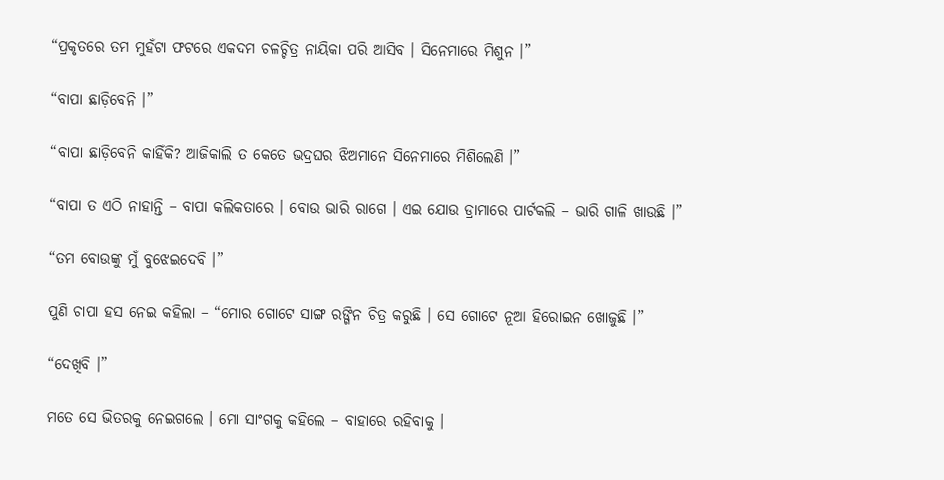“ପ୍ରକୃତରେ ତମ ମୁହଁଟା ଫଟରେ ଏକଦମ ଚଳଚ୍ଚିତ୍ର ନାୟିକା ପରି ଆସିବ । ସିନେମାରେ ମିଶୁନ ।”

“ବାପା ଛାଡ଼ିବେନି ।”

“ବାପା ଛାଡ଼ିବେନି କାହିଁକି? ଆଜିକାଲି ତ କେତେ ଭଦ୍ରଘର ଝିଅମାନେ ସିନେମାରେ ମିଶିଲେଣି ।”

“ବାପା ତ ଏଠି ନାହାନ୍ତି – ବାପା କଲିକତାରେ । ବୋଉ ଭାରି ରାଗେ । ଏଇ ଯୋଉ ଡ୍ରାମାରେ ପାର୍ଟକଲି – ଭାରି ଗାଳି ଖାଉଛି ।”

“ତମ ବୋଉଙ୍କୁ ମୁଁ ବୁଝେଇଦେବି ।”

ପୁଣି ଚାପା ହସ ନେଇ କହିଲା – “ମୋର ଗୋଟେ ସାଙ୍ଗ ରଙ୍ଗିନ ଚିତ୍ର କରୁଛି । ସେ ଗୋଟେ ନୂଆ ହିରୋଇନ ଖୋଜୁଛି ।”

“ଦେଖିବି ।”

ମତେ ସେ ଭିତରକୁ ନେଇଗଲେ । ମୋ ସାଂଗକୁ କହିଲେ – ବାହାରେ ରହିବାକୁ ।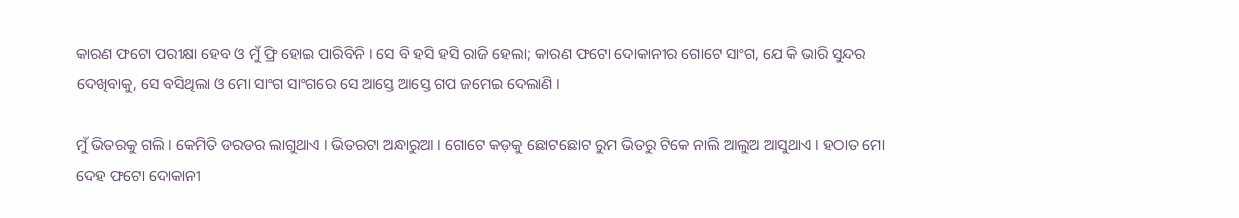କାରଣ ଫଟୋ ପରୀକ୍ଷା ହେବ ଓ ମୁଁ ଫ୍ରି ହୋଇ ପାରିବିନି । ସେ ବି ହସି ହସି ରାଜି ହେଲା; କାରଣ ଫଟୋ ଦୋକାନୀର ଗୋଟେ ସାଂଗ, ଯେ କି ଭାରି ସୁନ୍ଦର ଦେଖିବାକୁ, ସେ ବସିଥିଲା ଓ ମୋ ସାଂଗ ସାଂଗରେ ସେ ଆସ୍ତେ ଆସ୍ତେ ଗପ ଜମେଇ ଦେଲାଣି ।

ମୁଁ ଭିତରକୁ ଗଲି । କେମିତି ଡରଡର ଲାଗୁଥାଏ । ଭିତରଟା ଅନ୍ଧାରୁଆ । ଗୋଟେ କଡ଼କୁ ଛୋଟଛୋଟ ରୁମ ଭିତରୁ ଟିକେ ନାଲି ଆଲୁଅ ଆସୁଥାଏ । ହଠାତ ମୋ ଦେହ ଫଟୋ ଦୋକାନୀ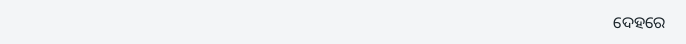ଦେହରେ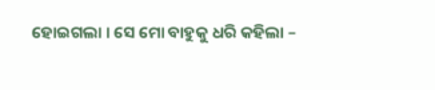ହୋଇଗଲା । ସେ ମୋ ବାହୁକୁ ଧରି କହିଲା –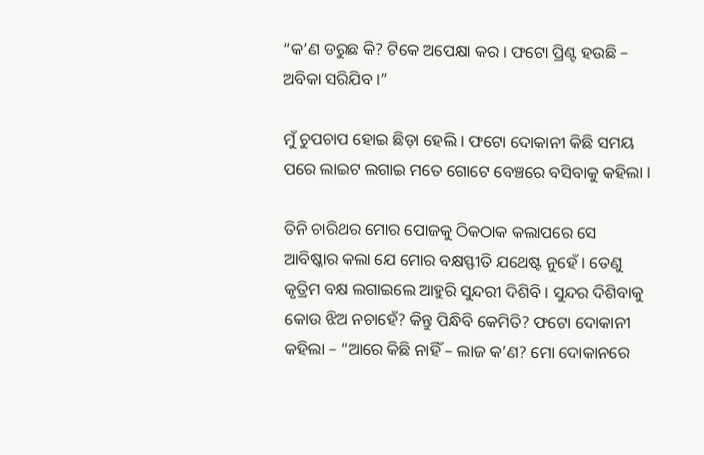“କ’ଣ ଡରୁଛ କି? ଟିକେ ଅପେକ୍ଷା କର । ଫଟୋ ପ୍ରିଣ୍ଟ ହଉଛି – ଅବିକା ସରିଯିବ ।”

ମୁଁ ଚୁପଚାପ ହୋଇ ଛିଡ଼ା ହେଲି । ଫଟୋ ଦୋକାନୀ କିଛି ସମୟ ପରେ ଲାଇଟ ଲଗାଇ ମତେ ଗୋଟେ ବେଞ୍ଚରେ ବସିବାକୁ କହିଲା ।

ତିନି ଚାରିଥର ମୋର ପୋଜକୁ ଠିକଠାକ କଲାପରେ ସେ ଆବିଷ୍କାର କଲା ଯେ ମୋର ବକ୍ଷସ୍ଫୀତି ଯଥେଷ୍ଟ ନୁହେଁ । ତେଣୁ କୃତ୍ରିମ ବକ୍ଷ ଲଗାଇଲେ ଆହୁରି ସୁନ୍ଦରୀ ଦିଶିବି । ସୁନ୍ଦର ଦିଶିବାକୁ କୋଉ ଝିଅ ନଚାହେଁ? କିନ୍ତୁ ପିନ୍ଧିବି କେମିତି? ଫଟୋ ଦୋକାନୀ କହିଲା – “ଆରେ କିଛି ନାହିଁ – ଲାଜ କ’ଣ? ମୋ ଦୋକାନରେ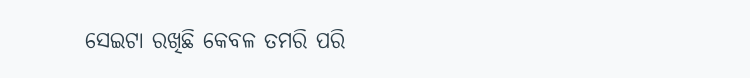ସେଇଟା ରଖିଛି କେବଳ ତମରି ପରି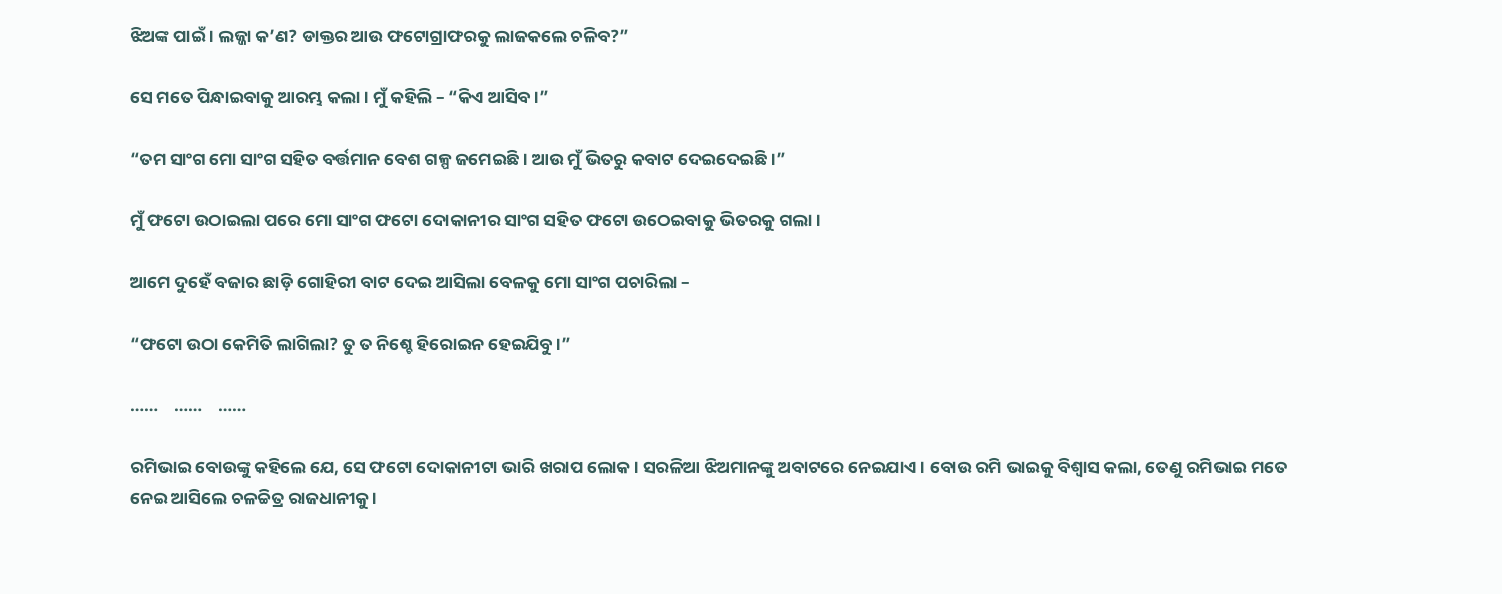ଝିଅଙ୍କ ପାଇଁ । ଲଜ୍ଜା କ’ଣ? ଡାକ୍ତର ଆଉ ଫଟୋଗ୍ରାଫରକୁ ଲାଜକଲେ ଚଳିବ?”

ସେ ମତେ ପିନ୍ଧାଇବାକୁ ଆରମ୍ଭ କଲା । ମୁଁ କହିଲି – “କିଏ ଆସିବ ।”

“ତମ ସାଂଗ ମୋ ସାଂଗ ସହିତ ବର୍ତ୍ତମାନ ବେଶ ଗଳ୍ପ ଜମେଇଛି । ଆଉ ମୁଁ ଭିତରୁ କବାଟ ଦେଇଦେଇଛି ।”

ମୁଁ ଫଟୋ ଉଠାଇଲା ପରେ ମୋ ସାଂଗ ଫଟୋ ଦୋକାନୀର ସାଂଗ ସହିତ ଫଟୋ ଉଠେଇବାକୁ ଭିତରକୁ ଗଲା ।

ଆମେ ଦୁହେଁ ବଜାର ଛାଡ଼ି ଗୋହିରୀ ବାଟ ଦେଇ ଆସିଲା ବେଳକୁ ମୋ ସାଂଗ ପଚାରିଲା –

“ଫଟୋ ଉଠା କେମିତି ଲାଗିଲା? ତୁ ତ ନିଶ୍ଚେ ହିରୋଇନ ହେଇଯିବୁ ।”

……    ……    ……

ରମିଭାଇ ବୋଉଙ୍କୁ କହିଲେ ଯେ, ସେ ଫଟୋ ଦୋକାନୀଟା ଭାରି ଖରାପ ଲୋକ । ସରଳିଆ ଝିଅମାନଙ୍କୁ ଅବାଟରେ ନେଇଯାଏ । ବୋଉ ରମି ଭାଇକୁ ବିଶ୍ୱାସ କଲା, ତେଣୁ ରମିଭାଇ ମତେ ନେଇ ଆସିଲେ ଚଳଚ୍ଚିତ୍ର ରାଜଧାନୀକୁ ।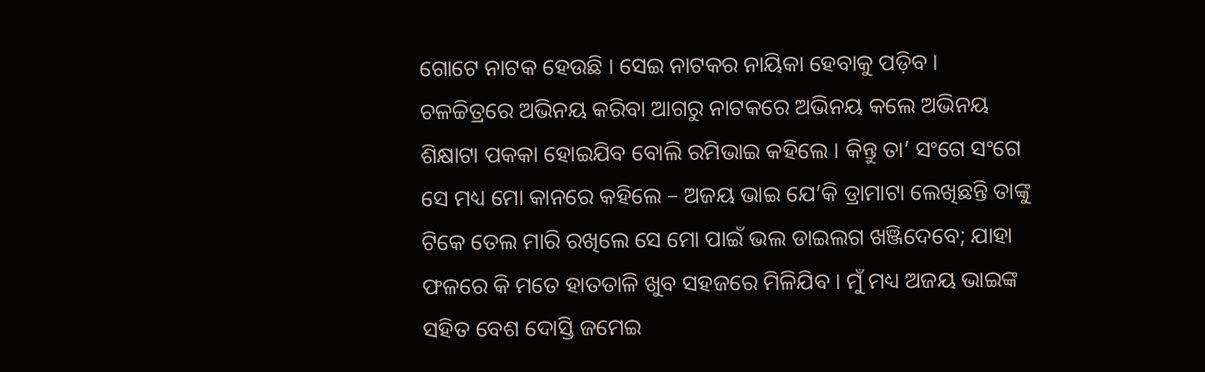ଗୋଟେ ନାଟକ ହେଉଛି । ସେଇ ନାଟକର ନାୟିକା ହେବାକୁ ପଡ଼ିବ । ଚଳଚ୍ଚିତ୍ରରେ ଅଭିନୟ କରିବା ଆଗରୁ ନାଟକରେ ଅଭିନୟ କଲେ ଅଭିନୟ ଶିକ୍ଷାଟା ପକକା ହୋଇଯିବ ବୋଲି ରମିଭାଇ କହିଲେ । କିନ୍ତୁ ତା’ ସଂଗେ ସଂଗେ ସେ ମଧ୍ୟ ମୋ କାନରେ କହିଲେ – ଅଜୟ ଭାଇ ଯେ’କି ଡ୍ରାମାଟା ଲେଖିଛନ୍ତି ତାଙ୍କୁ ଟିକେ ତେଲ ମାରି ରଖିଲେ ସେ ମୋ ପାଇଁ ଭଲ ଡାଇଲଗ ଖଞ୍ଜିଦେବେ; ଯାହା ଫଳରେ କି ମତେ ହାତତାଳି ଖୁବ ସହଜରେ ମିଳିଯିବ । ମୁଁ ମଧ୍ୟ ଅଜୟ ଭାଇଙ୍କ ସହିତ ବେଶ ଦୋସ୍ତି ଜମେଇ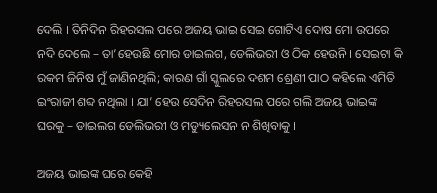ଦେଲି । ତିନିଦିନ ରିହରସଲ ପରେ ଅଜୟ ଭାଇ ସେଇ ଗୋଟିଏ ଦୋଷ ମୋ ଉପରେ ନଦି ଦେଲେ – ତା’ହେଉଛି ମୋର ଡାଇଲଗ, ଡେଲିଭରୀ ଓ ଠିକ ହେଉନି । ସେଇଟା କି ରକମ ଜିନିଷ ମୁଁ ଜାଣିନଥିଲି; କାରଣ ଗାଁ ସ୍କୁଲରେ ଦଶମ ଶ୍ରେଣୀ ପାଠ କହିଲେ ଏମିତି ଇଂରାଜୀ ଶବ୍ଦ ନଥିଲା । ଯା’ ହେଉ ସେଦିନ ରିହରସଲ ପରେ ଗଲି ଅଜୟ ଭାଇଙ୍କ ଘରକୁ – ଡାଇଲଗ ଡେଲିଭରୀ ଓ ମଡ୍ୟୁଲେସନ ନ ଶିଖିବାକୁ ।

ଅଜୟ ଭାଇଙ୍କ ଘରେ କେହି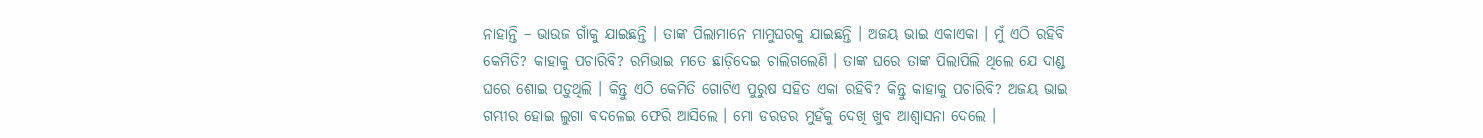ନାହାନ୍ତି – ଭାଉଜ ଗାଁକୁ ଯାଇଛନ୍ତି । ତାଙ୍କ ପିଲାମାନେ ମାମୁଘରକୁ ଯାଇଛନ୍ତି । ଅଜୟ ଭାଇ ଏକାଏକା । ମୁଁ ଏଠି ରହିବି କେମିତି? କାହାକୁ ପଚାରିବି? ରମିଭାଇ ମତେ ଛାଡ଼ିଦେଇ ଚାଲିଗଲେଣି । ତାଙ୍କ ଘରେ ତାଙ୍କ ପିଲାପିଲି ଥିଲେ ଯେ ଦାଣ୍ଡ ଘରେ ଶୋଇ ପଡ଼ୁଥିଲି । କିନ୍ତୁ ଏଠି କେମିତି ଗୋଟିଏ ପୁରୁଷ ସହିତ ଏକା ରହିବି? କିନ୍ତୁ କାହାକୁ ପଚାରିବି? ଅଜୟ ଭାଇ ଗମ୍ଭୀର ହୋଇ ଲୁଗା ବଦଳେଇ ଫେରି ଆସିଲେ । ମୋ ଡରଡର ମୁହଁକୁ ଦେଖି ଖୁବ ଆଶ୍ୱାସନା ଦେଲେ ।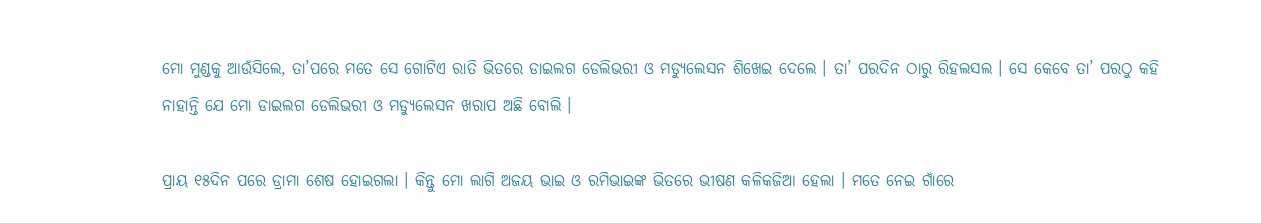ମୋ ମୁଣ୍ଡକୁ ଆଉଁସିଲେ, ତା’ପରେ ମତେ ସେ ଗୋଟିଏ ରାତି ଭିତରେ ଡାଇଲଗ ଡେଲିଭରୀ ଓ ମଡ୍ୟୁଲେସନ ଶିଖେଇ ଦେଲେ । ତା’ ପରଦିନ ଠାରୁ ରିହଲସଲ । ସେ କେବେ ତା’ ପରଠୁ କହି ନାହାନ୍ତି ଯେ ମୋ ଡାଇଲଗ ଡେଲିଭରୀ ଓ ମଡ୍ୟୁଲେସନ ଖରାପ ଅଛି ବୋଲି ।

ପ୍ରାୟ ୧୫ଦିନ ପରେ ଡ୍ରାମା ଶେଷ ହୋଇଗଲା । କିନ୍ତୁ ମୋ ଲାଗି ଅଜୟ ଭାଇ ଓ ରମିଭାଇଙ୍କ ଭିତରେ ଭୀଷଣ କଳିକଜିଆ ହେଲା । ମତେ ନେଇ ଗାଁରେ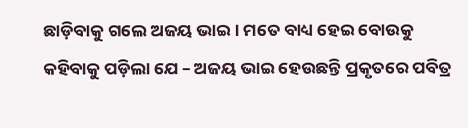ଛାଡ଼ିବାକୁ ଗଲେ ଅଜୟ ଭାଇ । ମତେ ବାଧ୍ୟ ହେଇ ବୋଉକୁ କହିବାକୁ ପଡ଼ିଲା ଯେ – ଅଜୟ ଭାଇ ହେଉଛନ୍ତି ପ୍ରକୃତରେ ପବିତ୍ର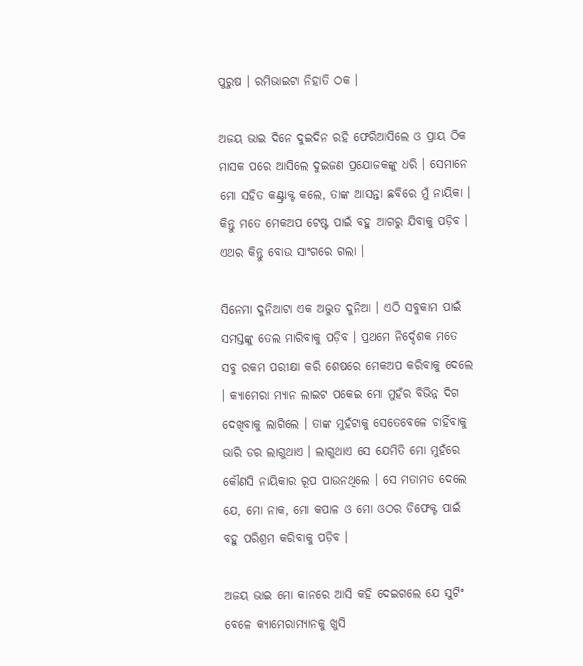ପୁରୁଷ । ରମିଭାଇଟା ନିହାତି ଠକ ।

ଅଜୟ ଭାଇ ଦିନେ ଦୁଇଦିନ ରହି ଫେରିଆସିଲେ ଓ ପ୍ରାୟ ଠିକ ମାସକ ପରେ ଆସିଲେ ଦୁଇଜଣ ପ୍ରଯୋଜକଙ୍କୁ ଧରି । ସେମାନେ ମୋ ସହିତ କଣ୍ଟ୍ରାକ୍ଟ କଲେ, ତାଙ୍କ ଆସନ୍ତା ଛବିରେ ମୁଁ ନାୟିକା । କିନ୍ତୁ ମତେ ମେକଅପ ଟେଷ୍ଟ ପାଇଁ ବହୁ ଆଗରୁ ଯିବାକୁ ପଡ଼ିବ । ଏଥର କିନ୍ତୁ ବୋଉ ସାଂଗରେ ଗଲା ।

ସିନେମା ଦୁନିଆଟା ଏକ ଅଦ୍ଭୁତ ଦୁନିଆ । ଏଠି ସବୁକାମ ପାଇଁ ସମସ୍ତଙ୍କୁ ତେଲ ମାରିବାକୁ ପଡ଼ିବ । ପ୍ରଥମେ ନିର୍ଦ୍ଦେଶକ ମତେ ସବୁ ରକମ ପରୀକ୍ଷା କରି ଶେଷରେ ମେକଅପ କରିବାକୁ ଦେଲେ । କ୍ୟାମେରା ମ୍ୟାନ ଲାଇଟ ପକେଇ ମୋ ମୁହଁର ବିଭିନ୍ନ ଦିଗ ଦେଖିବାକୁ ଲାଗିଲେ । ତାଙ୍କ ମୁହଁଟାକୁ ସେତେବେଳେ ଚାହିଁବାକୁ ଭାରି ଡର ଲାଗୁଥାଏ । ଲାଗୁଥାଏ ସେ ଯେମିତି ମୋ ମୁହଁରେ କୌଣସି ନାୟିକାର ରୂପ ପାଉନଥିଲେ । ସେ ମତାମତ ଦେଲେ ଯେ, ମୋ ନାକ, ମୋ କପାଳ ଓ ମୋ ଓଠର ଡିଫେକ୍ଟ ପାଇଁ ବହୁ ପରିଶ୍ରମ କରିବାକୁ ପଡ଼ିବ ।

ଅଜୟ ଭାଇ ମୋ କାନରେ ଆସି କହି ଦେଇଗଲେ ଯେ ସୁଟିଂ ବେଳେ କ୍ୟାମେରାମ୍ୟାନକୁ ଖୁସି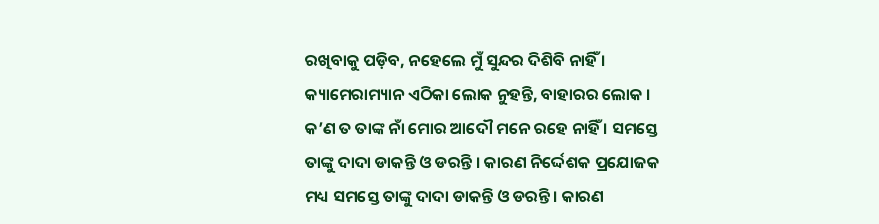ରଖିବାକୁ ପଡ଼ିବ, ନହେଲେ ମୁଁ ସୁନ୍ଦର ଦିଶିବି ନାହିଁ । କ୍ୟାମେରାମ୍ୟାନ ଏଠିକା ଲୋକ ନୁହନ୍ତି, ବାହାରର ଲୋକ । କ’ଣ ତ ତାଙ୍କ ନାଁ ମୋର ଆଦୌ ମନେ ରହେ ନାହିଁ । ସମସ୍ତେ ତାଙ୍କୁ ଦାଦା ଡାକନ୍ତି ଓ ଡରନ୍ତି । କାରଣ ନିର୍ଦ୍ଦେଶକ ପ୍ରଯୋଜକ ମଧ୍ୟ ସମସ୍ତେ ତାଙ୍କୁ ଦାଦା ଡାକନ୍ତି ଓ ଡରନ୍ତି । କାରଣ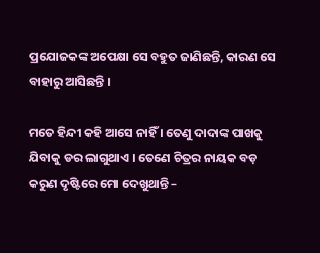ପ୍ରଯୋଜକଙ୍କ ଅପେକ୍ଷା ସେ ବହୁତ ଜାଣିଛନ୍ତି, କାରଣ ସେ ବାହାରୁ ଆସିଛନ୍ତି ।

ମତେ ହିନ୍ଦୀ କହି ଆସେ ନାହିଁ । ତେଣୁ ଦାଦାଙ୍କ ପାଖକୁ ଯିବାକୁ ଡର ଲାଗୁଥାଏ । ତେଣେ ଚିତ୍ରର ନାୟକ ବଡ଼ କରୁଣ ଦୃଷ୍ଟିରେ ମୋ ଦେଖୁଥାନ୍ତି –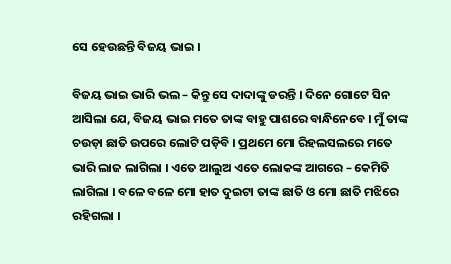ସେ ହେଉଛନ୍ତି ବିଜୟ ଭାଇ ।

ବିଜୟ ଭାଇ ଭାରି ଭଲ – କିନ୍ତୁ ସେ ଦାଦାଙ୍କୁ ଡରନ୍ତି । ଦିନେ ଗୋଟେ ସିନ ଆସିଲା ଯେ, ବିଜୟ ଭାଇ ମତେ ତାଙ୍କ ବାହୁ ପାଶରେ ବାନ୍ଧିନେବେ । ମୁଁ ତାଙ୍କ ଚଉଡ଼ା ଛାତି ଉପରେ ଲୋଟି ପଡ଼ିବି । ପ୍ରଥମେ ମୋ ରିହଲସଲରେ ମତେ ଭାରି ଲାଜ ଲାଗିଲା । ଏତେ ଆଲୁଅ ଏତେ ଲୋକଙ୍କ ଆଗରେ – କେମିତି ଲାଗିଲା । ବଳେ ବଳେ ମୋ ହାତ ଦୁଇଟା ତାଙ୍କ ଛାତି ଓ ମୋ ଛାତି ମଝିରେ ରହିଗଲା ।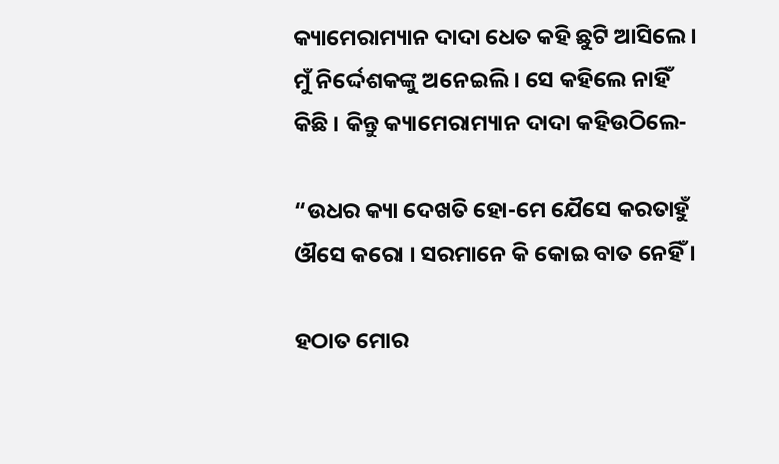କ୍ୟାମେରାମ୍ୟାନ ଦାଦା ଧେତ କହି ଛୁଟି ଆସିଲେ । ମୁଁ ନିର୍ଦ୍ଦେଶକଙ୍କୁ ଅନେଇଲି । ସେ କହିଲେ ନାହିଁ କିଛି । କିନ୍ତୁ କ୍ୟାମେରାମ୍ୟାନ ଦାଦା କହିଉଠିଲେ-

“ଉଧର କ୍ୟା ଦେଖତି ହୋ-ମେ ଯୈସେ କରତାହୁଁ ଔସେ କରୋ । ସରମାନେ କି କୋଇ ବାତ ନେହିଁ ।

ହଠାତ ମୋର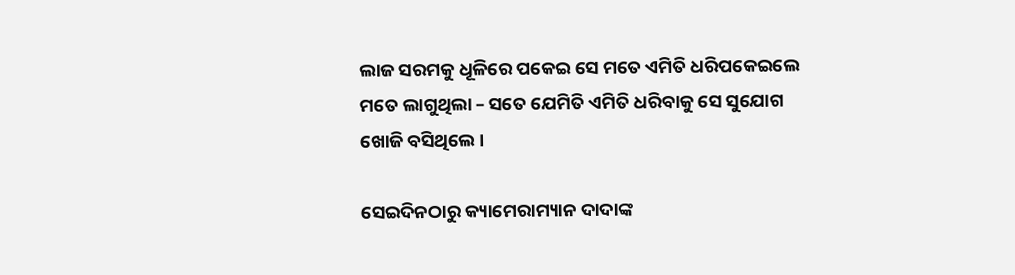ଲାଜ ସରମକୁ ଧୂଳିରେ ପକେଇ ସେ ମତେ ଏମିତି ଧରିପକେଇଲେ ମତେ ଲାଗୁଥିଲା – ସତେ ଯେମିତି ଏମିତି ଧରିବାକୁ ସେ ସୁଯୋଗ ଖୋଜି ବସିଥିଲେ ।

ସେଇଦିନଠାରୁ କ୍ୟାମେରାମ୍ୟାନ ଦାଦାଙ୍କ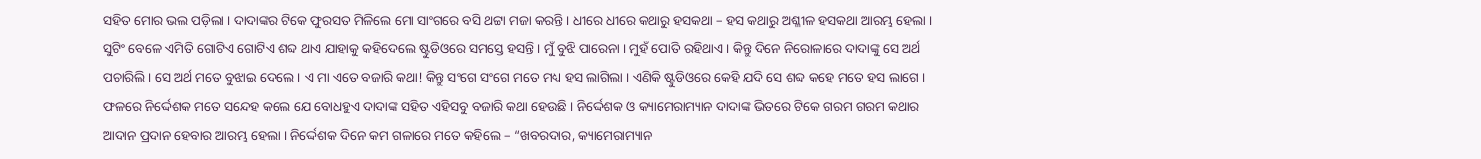ସହିତ ମୋର ଭଲ ପଡ଼ିଲା । ଦାଦାଙ୍କର ଟିକେ ଫୁରସତ ମିଳିଲେ ମୋ ସାଂଗରେ ବସି ଥଟ୍ଟା ମଜା କରନ୍ତି । ଧୀରେ ଧୀରେ କଥାରୁ ହସକଥା – ହସ କଥାରୁ ଅଶ୍ଳୀଳ ହସକଥା ଆରମ୍ଭ ହେଲା । ସୁଟିଂ ବେଳେ ଏମିତି ଗୋଟିଏ ଗୋଟିଏ ଶବ୍ଦ ଥାଏ ଯାହାକୁ କହିଦେଲେ ଷ୍ଟୁଡିଓରେ ସମସ୍ତେ ହସନ୍ତି । ମୁଁ ବୁଝି ପାରେନା । ମୁହଁ ପୋତି ରହିଥାଏ । କିନ୍ତୁ ଦିନେ ନିରୋଳାରେ ଦାଦାଙ୍କୁ ସେ ଅର୍ଥ ପଚାରିଲି । ସେ ଅର୍ଥ ମତେ ବୁଝାଇ ଦେଲେ । ଏ ମା ଏତେ ବଜାରି କଥା! କିନ୍ତୁ ସଂଗେ ସଂଗେ ମତେ ମଧ୍ୟ ହସ ଲାଗିଲା । ଏଣିକି ଷ୍ଟୁଡିଓରେ କେହି ଯଦି ସେ ଶବ୍ଦ କହେ ମତେ ହସ ଲାଗେ । ଫଳରେ ନିର୍ଦ୍ଦେଶକ ମତେ ସନ୍ଦେହ କଲେ ଯେ ବୋଧହୁଏ ଦାଦାଙ୍କ ସହିତ ଏହିସବୁ ବଜାରି କଥା ହେଉଛି । ନିର୍ଦ୍ଦେଶକ ଓ କ୍ୟାମେରାମ୍ୟାନ ଦାଦାଙ୍କ ଭିତରେ ଟିକେ ଗରମ ଗରମ କଥାର ଆଦାନ ପ୍ରଦାନ ହେବାର ଆରମ୍ଭ ହେଲା । ନିର୍ଦ୍ଦେଶକ ଦିନେ କମ ଗଳାରେ ମତେ କହିଲେ – “ଖବରଦାର, କ୍ୟାମେରାମ୍ୟାନ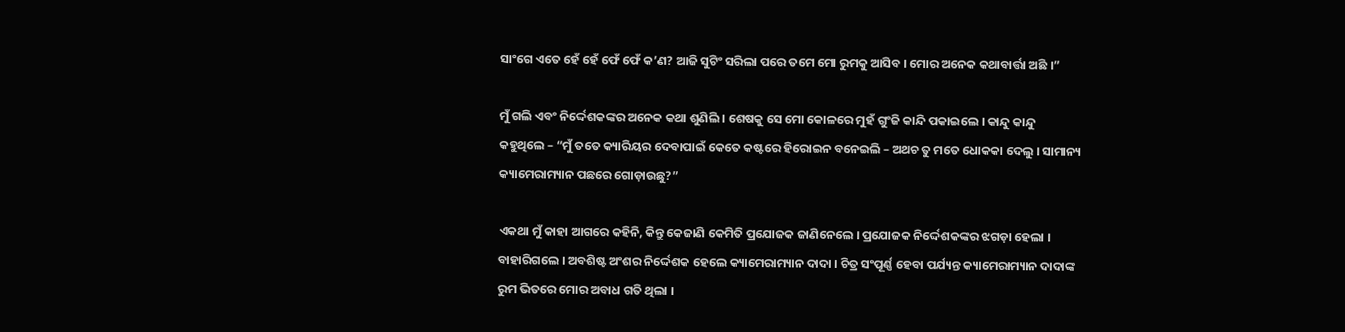ସାଂଗେ ଏତେ ହେଁ ହେଁ ଫେଁ ଫେଁ କ’ଣ? ଆଜି ସୁଟିଂ ସରିଲା ପରେ ତମେ ମୋ ରୁମକୁ ଆସିବ । ମୋର ଅନେକ କଥାବାର୍ତ୍ତା ଅଛି ।”

ମୁଁ ଗଲି ଏବଂ ନିର୍ଦ୍ଦେଶକଙ୍କର ଅନେକ କଥା ଶୁଣିଲି । ଶେଷକୁ ସେ ମୋ କୋଳରେ ମୁହଁ ଗୁଂଜି କାନ୍ଦି ପକାଇଲେ । କାନ୍ଦୁ କାନ୍ଦୁ କହୁଥିଲେ – “ମୁଁ ତତେ କ୍ୟାରିୟର ଦେବାପାଇଁ କେତେ କଷ୍ଟରେ ହିରୋଇନ ବନେଇଲି – ଅଥଚ ତୁ ମତେ ଧୋକକା ଦେଲୁ । ସାମାନ୍ୟ କ୍ୟାମେରାମ୍ୟାନ ପଛରେ ଗୋଡ଼ାଉଛୁ?”

ଏକଥା ମୁଁ କାହା ଆଗରେ କହିନି, କିନ୍ତୁ କେଜାଣି କେମିତି ପ୍ରଯୋଜକ ଜାଣିନେଲେ । ପ୍ରଯୋଜକ ନିର୍ଦ୍ଦେଶକଙ୍କର ଝଗଡ଼ା ହେଲା । ବାହାରିଗଲେ । ଅବଶିଷ୍ଟ ଅଂଶର ନିର୍ଦ୍ଦେଶକ ହେଲେ କ୍ୟାମେରାମ୍ୟାନ ଦାଦା । ଚିତ୍ର ସଂପୂର୍ଣ୍ଣ ହେବା ପର୍ଯ୍ୟନ୍ତ କ୍ୟାମେରାମ୍ୟାନ ଦାଦାଙ୍କ ରୁମ ଭିତରେ ମୋର ଅବାଧ ଗତି ଥିଲା ।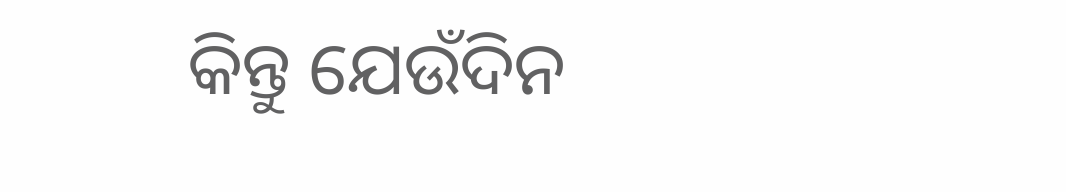କିନ୍ତୁ ଯେଉଁଦିନ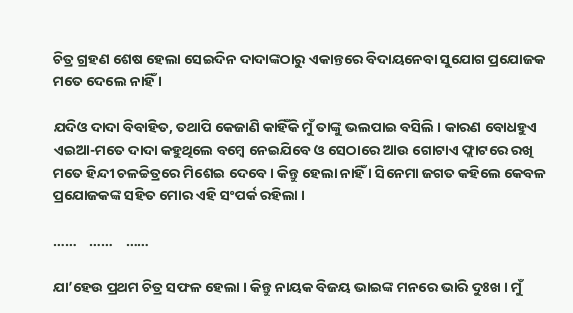ଚିତ୍ର ଗ୍ରହଣ ଶେଷ ହେଲା ସେଇଦିନ ଦାଦାଙ୍କଠାରୁ ଏକାନ୍ତରେ ବିଦାୟନେବା ସୁଯୋଗ ପ୍ରଯୋଜକ ମତେ ଦେଲେ ନାହିଁ ।

ଯଦିଓ ଦାଦା ବିବାହିତ, ତଥାପି କେଜାଣି କାହିଁକି ମୁଁ ତାଙ୍କୁ ଭଲପାଇ ବସିଲି । କାରଣ ବୋଧହୁଏ ଏଇଆ-ମତେ ଦାଦା କହୁଥିଲେ ବମ୍ବେ ନେଇଯିବେ ଓ ସେଠାରେ ଆଉ ଗୋଟାଏ ଫ୍ଲାଟରେ ରଖି ମତେ ହିନ୍ଦୀ ଚଳଚ୍ଚିତ୍ରରେ ମିଶେଇ ଦେବେ । କିନ୍ତୁ ହେଲା ନାହିଁ । ସିନେମା ଜଗତ କହିଲେ କେବଳ ପ୍ରଯୋଜକଙ୍କ ସହିତ ମୋର ଏହି ସଂପର୍କ ରହିଲା ।

……    ……    ……

ଯା’ହେଉ ପ୍ରଥମ ଚିତ୍ର ସଫଳ ହେଲା । କିନ୍ତୁ ନାୟକ ବିଜୟ ଭାଇଙ୍କ ମନରେ ଭାରି ଦୁଃଖ । ମୁଁ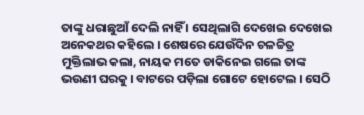ତାଙ୍କୁ ଧରାଛୁଆଁ ଦେଲି ନାହିଁ । ସେଥିଲାଗି ଦେଖେଇ ଦେଖେଇ ଅନେକଥର କହିଲେ । ଶେଷରେ ଯେଉଁଦିନ ଚଳଚ୍ଚିତ୍ର ମୁକ୍ତିଲାଭ କଲା, ନାୟକ ମତେ ଡାକିନେଇ ଗଲେ ତାଙ୍କ ଭଉଣୀ ଘରକୁ । ବାଟରେ ପଡ଼ିଲା ଗୋଟେ ହୋଟେଲ । ସେଠି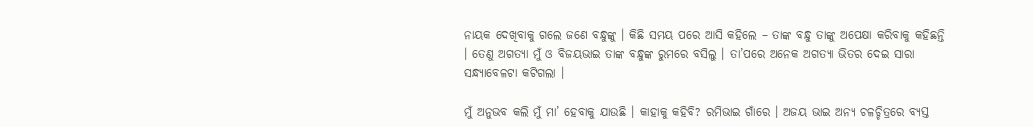ନାୟକ ଦେଖିବାକୁ ଗଲେ ଜଣେ ବନ୍ଧୁଙ୍କୁ । କିଛି ସମୟ ପରେ ଆସି କହିଲେ – ତାଙ୍କ ବନ୍ଧୁ ତାଙ୍କୁ ଅପେକ୍ଷା କରିବାକୁ କହିଛନ୍ତି । ତେଣୁ ଅଗତ୍ୟା ମୁଁ ଓ ବିଜୟଭାଇ ତାଙ୍କ ବନ୍ଧୁଙ୍କ ରୁମରେ ବସିଲୁ । ତା’ପରେ ଅନେକ ଅଗତ୍ୟା ଭିତର ଦେଇ ସାରା ସନ୍ଧ୍ୟାବେଳଟା କଟିଗଲା ।

ମୁଁ ଅନୁଭବ କଲି ମୁଁ ମା’ ହେବାକୁ ଯାଉଛି । କାହାକୁ କହିବି? ରମିଭାଇ ଗାଁରେ । ଅଜୟ ଭାଇ ଅନ୍ୟ ଚଳଚ୍ଚିତ୍ରରେ ବ୍ୟସ୍ତ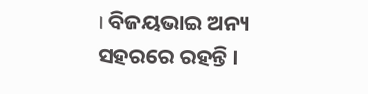। ବିଜୟଭାଇ ଅନ୍ୟ ସହରରେ ରହନ୍ତି ।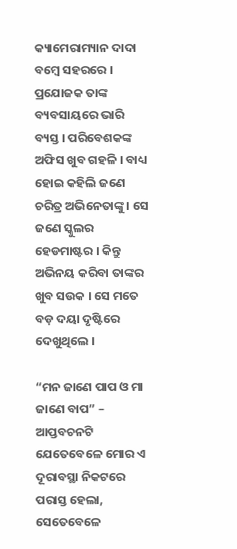କ୍ୟାମେରାମ୍ୟାନ ଦାଦା ବମ୍ବେ ସହରରେ । ପ୍ରଯୋଜକ ତାଙ୍କ ବ୍ୟବସାୟରେ ଭାରି ବ୍ୟସ୍ତ । ପରିବେଶକଙ୍କ ଅଫିସ ଖୁବ ଗହଳି । ବାଧ୍ୟ ହୋଇ କହିଲି ଜଣେ ଚରିତ୍ର ଅଭିନେତାଙ୍କୁ । ସେ ଜଣେ ସ୍କୁଲର ହେଡମାଷ୍ଟର । କିନ୍ତୁ ଅଭିନୟ କରିବା ତାଙ୍କର ଖୁବ ସଉକ । ସେ ମତେ ବଡ଼ ଦୟା ଦୃଷ୍ଟିରେ ଦେଖୁଥିଲେ ।

“ମନ ଜାଣେ ପାପ ଓ ମା ଜାଣେ ବାପ” – ଆପ୍ତବଚନଟି ଯେତେବେଳେ ମୋର ଏ ଦୂରାବସ୍ଥା ନିକଟରେ ପରାସ୍ତ ହେଲା, ସେତେବେଳେ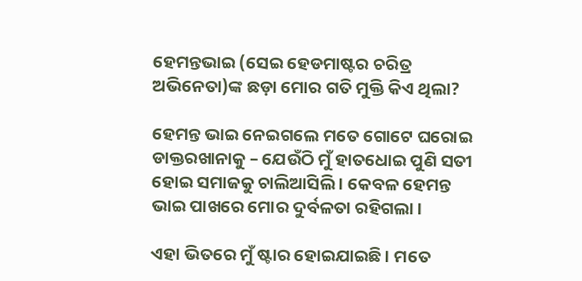ହେମନ୍ତଭାଇ (ସେଇ ହେଡମାଷ୍ଟର ଚରିତ୍ର ଅଭିନେତା)ଙ୍କ ଛଡ଼ା ମୋର ଗତି ମୁକ୍ତି କିଏ ଥିଲା?

ହେମନ୍ତ ଭାଇ ନେଇଗଲେ ମତେ ଗୋଟେ ଘରୋଇ ଡାକ୍ତରଖାନାକୁ – ଯେଉଁଠି ମୁଁ ହାତଧୋଇ ପୁଣି ସତୀ ହୋଇ ସମାଜକୁ ଚାଲିଆସିଲି । କେବଳ ହେମନ୍ତ ଭାଇ ପାଖରେ ମୋର ଦୁର୍ବଳତା ରହିଗଲା ।

ଏହା ଭିତରେ ମୁଁ ଷ୍ଟାର ହୋଇଯାଇଛି । ମତେ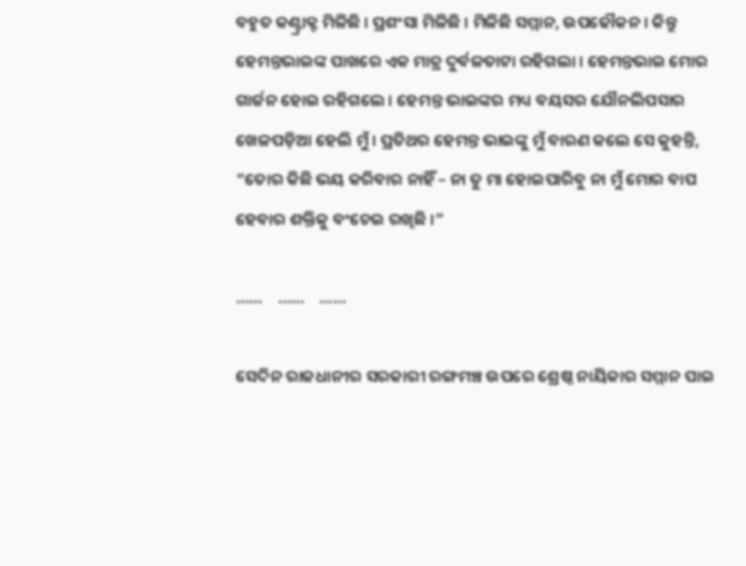ବହୁତ କଣ୍ଟ୍ରାକ୍ଟ ମିଳିଛି । ପ୍ରଶଂସା ମିଳିଛି । ମିଳିଛି ସମ୍ମାନ, ଉପଢୌକନ । କିନ୍ତୁ ହେମନ୍ତଭାଇଙ୍କ ପାଖରେ ଏକ ମାତ୍ର ଦୁର୍ବଳତାଟା ରହିଗଲା । ହେମନ୍ତଭାଇ ମୋର ଗାର୍ଜନ ହୋଇ ରହିଗଲେ । ହେମନ୍ତ ଭାଇଙ୍କର ମଧ୍ୟ ବୟସର ଯୌନଲିପସାର ଖେଳପଡ଼ିଆ ହେଲି ମୁଁ । ପ୍ରତିଥର ହେମନ୍ତ ଭାଇଙ୍କୁ ମୁଁ ବାରଣ କଲେ ସେ କୁହନ୍ତି, “ତୋର କିଛି ଭୟ କରିବାର ନାହିଁ – ନା ତୁ ମା ହୋଇପାରିବୁ ନା ମୁଁ ମୋର ବାପ ହେବାର ଶକ୍ତିକୁ ବଂଚେଇ ରଖିଛି ।”

……    ……    ……

ସେଦିନ ରାଜଧାନୀର ସରକାରୀ ରଙ୍ଗମଞ୍ଚ ଉପରେ ଶ୍ରେଷ୍ଠ ନାୟିକାର ସମ୍ମାନ ପାଇ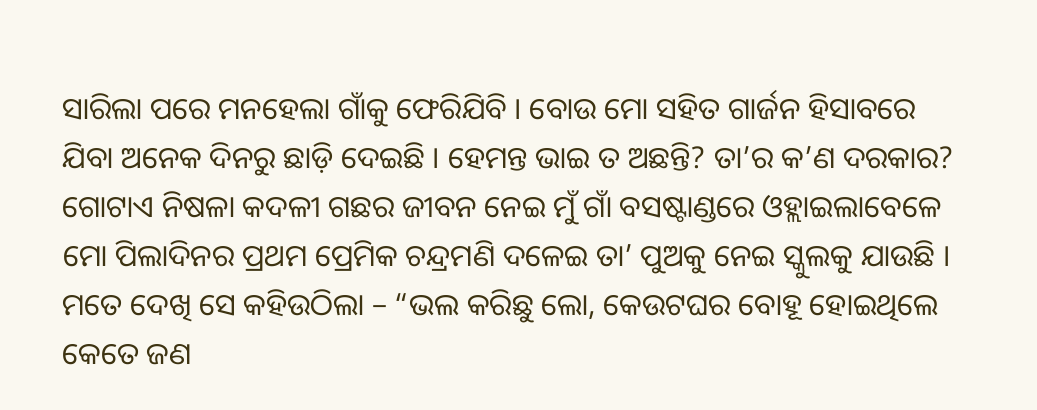ସାରିଲା ପରେ ମନହେଲା ଗାଁକୁ ଫେରିଯିବି । ବୋଉ ମୋ ସହିତ ଗାର୍ଜନ ହିସାବରେ ଯିବା ଅନେକ ଦିନରୁ ଛାଡ଼ି ଦେଇଛି । ହେମନ୍ତ ଭାଇ ତ ଅଛନ୍ତି? ତା’ର କ’ଣ ଦରକାର? ଗୋଟାଏ ନିଷଳା କଦଳୀ ଗଛର ଜୀବନ ନେଇ ମୁଁ ଗାଁ ବସଷ୍ଟାଣ୍ଡରେ ଓହ୍ଲାଇଲାବେଳେ ମୋ ପିଲାଦିନର ପ୍ରଥମ ପ୍ରେମିକ ଚନ୍ଦ୍ରମଣି ଦଳେଇ ତା’ ପୁଅକୁ ନେଇ ସ୍କୁଲକୁ ଯାଉଛି । ମତେ ଦେଖି ସେ କହିଉଠିଲା – “ଭଲ କରିଛୁ ଲୋ, କେଉଟଘର ବୋହୂ ହୋଇଥିଲେ କେତେ ଜଣ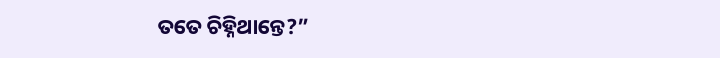ତତେ ଚିହ୍ନିଥାନ୍ତେ?”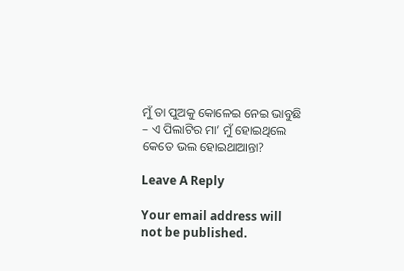ମୁଁ ତା ପୁଅକୁ କୋଳେଇ ନେଇ ଭାବୁଛି – ଏ ପିଲାଟିର ମା’ ମୁଁ ହୋଇଥିଲେ କେତେ ଭଲ ହୋଇଥାଆନ୍ତା?

Leave A Reply

Your email address will not be published.